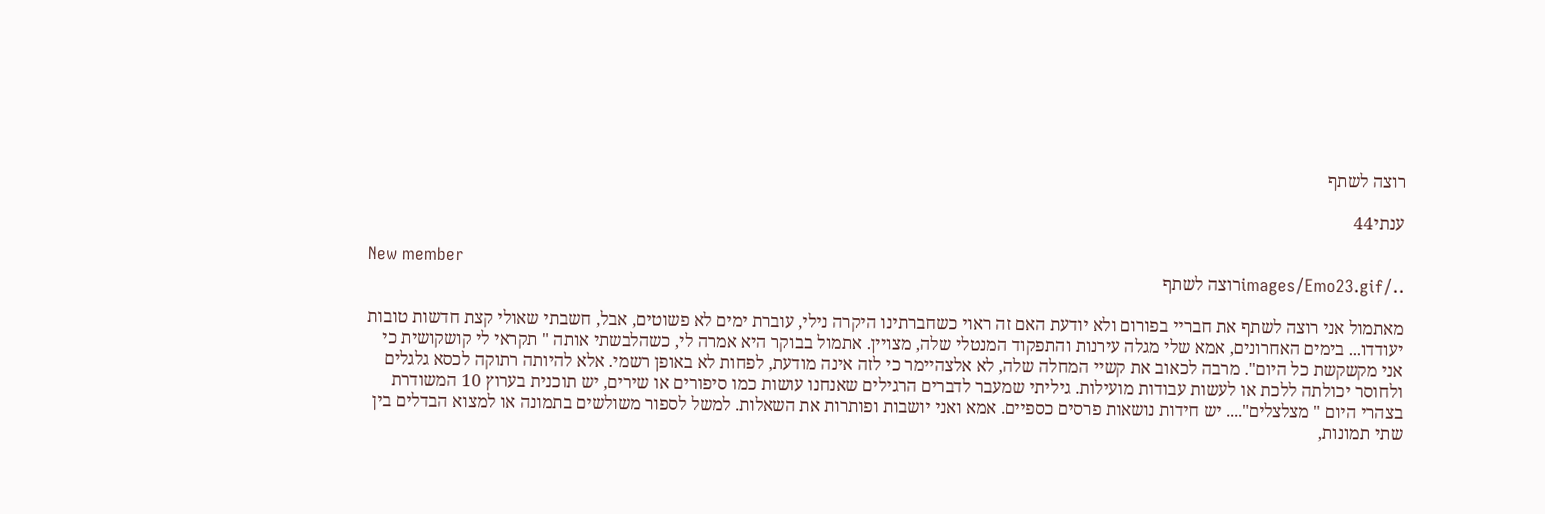רוצה לשתף

ענתי44

New member
../images/Emo23.gifרוצה לשתף

מאתמול אני רוצה לשתף את חבריי בפורום ולא יודעת האם זה ראוי כשחברתינו היקרה נילי, עוברת ימים לא פשוטים, אבל, חשבתי שאולי קצת חדשות טובות יעודדו... בימים האחרונים, אמא שלי מגלה עירנות והתפקוד המנטלי שלה, מצויין. אתמול בבוקר היא אמרה לי, כשהלבשתי אותה " תקראי לי קושקושית כי אני מקשקשת כל היום". מרבה לכאוב את קשיי המחלה שלה, לא אלצהיימר כי לזה אינה מודעת, לפחות לא באופן רשמי. אלא להיותה רתוקה לכסא גלגלים ולחוסר יכולתה ללכת או לעשות עבודות מועילות. גיליתי שמעבר לדברים הרגילים שאנחנו עושות כמו סיפורים או שירים, יש תוכנית בערוץ 10 המשודרת בצהרי היום " מצלצלים".... יש חידות נושאות פרסים כספיים. אמא ואני יושבות ופותרות את השאלות. למשל לספור משולשים בתמונה או למצוא הבדלים בין שתי תמונות,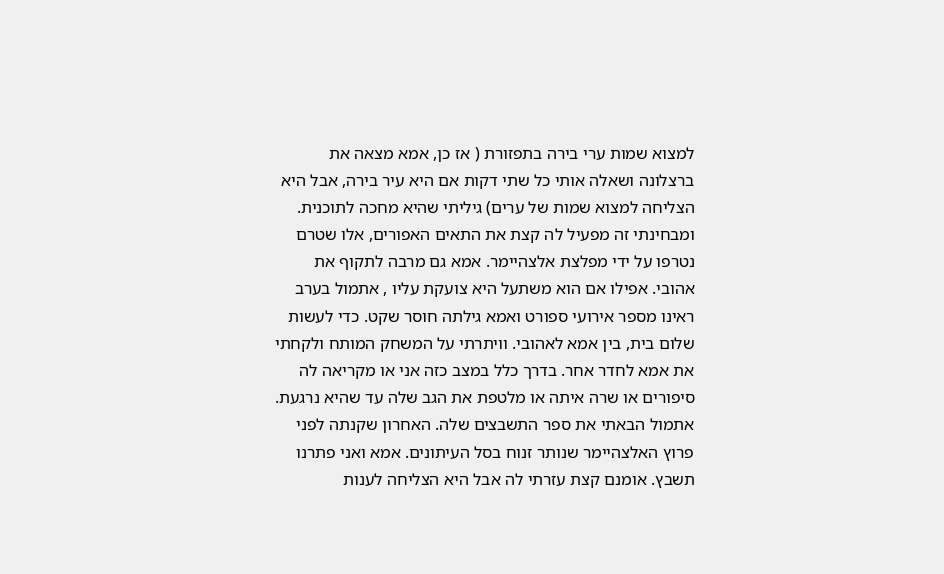למצוא שמות ערי בירה בתפזורת ( אז כן, אמא מצאה את ברצלונה ושאלה אותי כל שתי דקות אם היא עיר בירה, אבל היא הצליחה למצוא שמות של ערים) גיליתי שהיא מחכה לתוכנית. ומבחינתי זה מפעיל לה קצת את התאים האפורים, אלו שטרם נטרפו על ידי מפלצת אלצהיימר. אמא גם מרבה לתקוף את אהובי. אפילו אם הוא משתעל היא צועקת עליו , אתמול בערב ראינו מספר אירועי ספורט ואמא גילתה חוסר שקט. כדי לעשות שלום בית, בין אמא לאהובי. וויתרתי על המשחק המותח ולקחתי את אמא לחדר אחר. בדרך כלל במצב כזה אני או מקריאה לה סיפורים או שרה איתה או מלטפת את הגב שלה עד שהיא נרגעת. אתמול הבאתי את ספר התשבצים שלה. האחרון שקנתה לפני פרוץ האלצהיימר שנותר זנוח בסל העיתונים. אמא ואני פתרנו תשבץ. אומנם קצת עזרתי לה אבל היא הצליחה לענות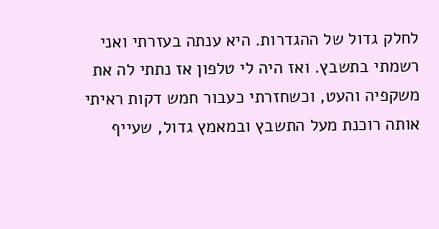לחלק גדול של ההגדרות. היא ענתה בעזרתי ואני רשמתי בתשבץ. ואז היה לי טלפון אז נתתי לה את משקפיה והעט, וכשחזרתי כעבור חמש דקות ראיתי אותה רוכנת מעל התשבץ ובמאמץ גדול, שעייף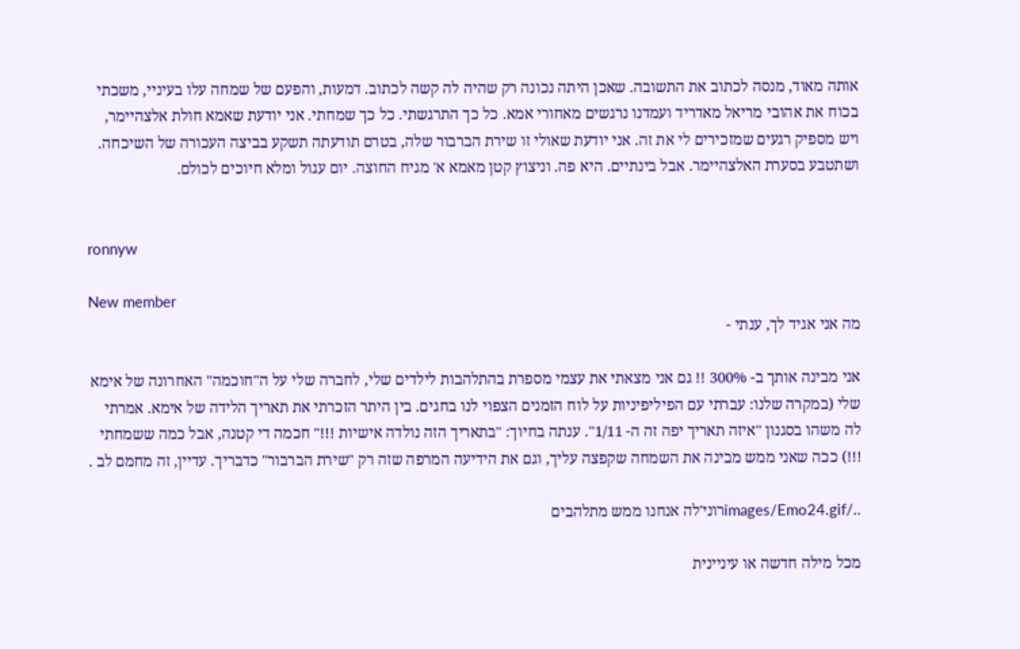אותה מאוד, מנסה לכתוב את התשובה. שאכן היתה נכונה רק שהיה לה קשה לכתוב. דמעות, והפעם של שמחה עלו בעיניי, משכתי בכוח את אהובי מריאל מאדריד ועמדנו נרגשים מאחורי אמא. כל כך התרגשתי. כל כך שמחתי. אני יודעת שאמא חולת אלצהיימר, ויש מספיק רגעים שמזכירים לי את זה. אני יודעת שאולי זו שירת הברבור שלה, בטרם תודעתה תשקע בביצה העכורה של השיכחה. ושתטבע בסערת האלצהיימר. אבל בינתיים. היא פה. וניצוץ קטן מאמא א' מגיח החוצה. יום עגול ומלא חיוכים לכולם.


ronnyw

New member
מה אני אגיד לך, ענתי -

אני מבינה אותך ב- 300% !! גם אני מצאתי את עצמי מספרת בהתלהבות לילדים שלי, לחברה שלי על ה"חוכמה" האחרונה של אימא שלי (במקרה שלנו: עברתי עם הפיליפיניות על לוח הזמנים הצפוי לנו בחגים. בין היתר הזכרתי את תאריך הלידה של אימא. אמרתי לה משהו בסגנון "איזה תאריך יפה זה ה- 1/11". ענתה בחיוך: "בתאריך הזה נולדה אישיות !!!" חכמה די קטנה, אבל כמה ששמחתי !!!) ככה שאני ממש מבינה את השמחה שקפצה עליך, וגם את הידיעה המרפה שזה רק "שירת הברבור" כדבריך. עדיין, זה מחמם לב .

../images/Emo24.gifרוני'לה אנחנו ממש מתלהבים

מכל מילה חדשה או עיניינית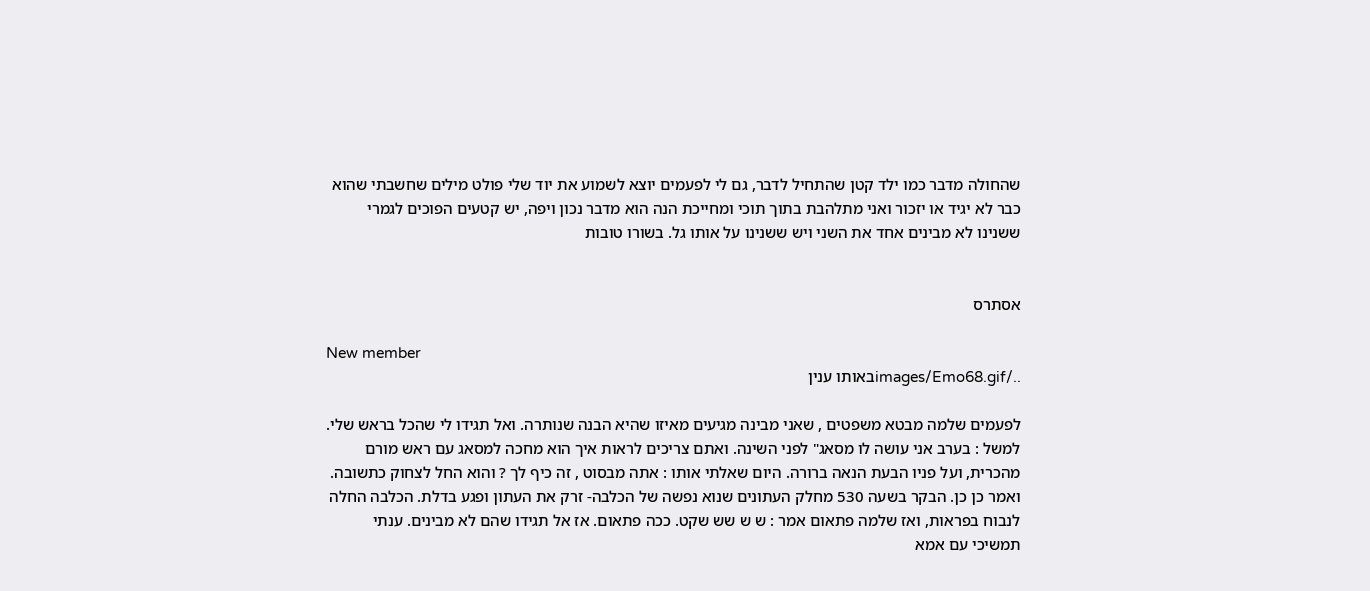שהחולה מדבר כמו ילד קטן שהתחיל לדבר, גם לי לפעמים יוצא לשמוע את יוד שלי פולט מילים שחשבתי שהוא כבר לא יגיד או יזכור ואני מתלהבת בתוך תוכי ומחייכת הנה הוא מדבר נכון ויפה, יש קטעים הפוכים לגמרי ששנינו לא מבינים אחד את השני ויש ששנינו על אותו גל. בשורו טובות


אסתרס

New member
../images/Emo68.gifבאותו ענין

לפעמים שלמה מבטא משפטים , שאני מבינה מגיעים מאיזו שהיא הבנה שנותרה. ואל תגידו לי שהכל בראש שלי. למשל : בערב אני עושה לו מסאג" לפני השינה. ואתם צריכים לראות איך הוא מחכה למסאג עם ראש מורם מהכרית, ועל פניו הבעת הנאה ברורה. היום שאלתי אותו : אתה מבסוט , זה כיף לך ? והוא החל לצחוק כתשובה. ואמר כן כן. הבקר בשעה 530 מחלק העתונים שנוא נפשה של הכלבה- זרק את העתון ופגע בדלת. הכלבה החלה לנבוח בפראות, ואז שלמה פתאום אמר : ש ש שש שקט. ככה פתאום. אז אל תגידו שהם לא מבינים. ענתי תמשיכי עם אמא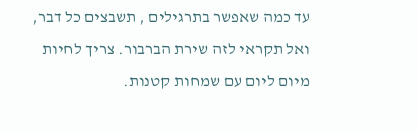עד כמה שאפשר בתרגילים , תשבצים כל דבר, ואל תקראי לזה שירת הברבור. צריך לחיות מיום ליום עם שמחות קטנות.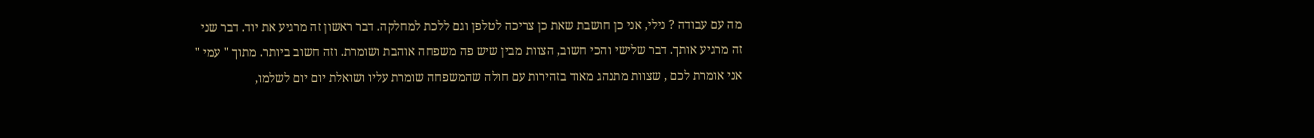מה עם עבודה ? נילי, אני כן חושבת שאת כן צריכה לטלפן וגם ללכת למחלקה. דבר ראשון זה מרגיע את יוד. דבר שני זה מרגיע אותך. דבר שלישי והכי חשוב, הצוות מבין שיש פה משפחה אוהבת ושומרת. וזה חשוב ביותר. מתוך " עמי " אני אומרת לכם , שצוות מתנהג מאוד בזהירות עם חולה שהמשפחה שומרת עליו ושואלת יום יום לשלמו,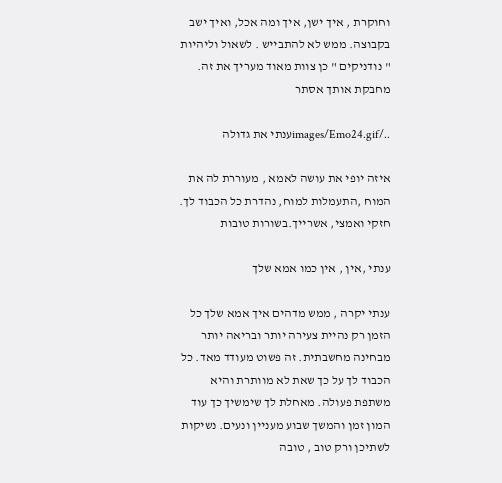וחוקרת , איך ישן, איך ומה אכל, ואיך ישב בקבוצה. ממש לא להתבייש . לשאול וליהיות " נודניקים " כן צוות מאוד מעריך את זה. מחבקת אותך אסתר

../images/Emo24.gifענתי את גדולה

איזה יופי את עושה לאמא , מעוררת לה את המוח ,התעמלות למוח, נהדרת כל הכבוד לך. חזקי ואמצי, אשרייך.בשורות טובות

ענתי ,אין , אין כמו אמא שלך

ענתי יקרה , ממש מדהים איך אמא שלך כל הזמן רק נהיית צעירה יותר ובריאה יותר מבחינה מחשבתית. זה פשוט מעודד מאד. כל הכבוד לך על כך שאת לא מוותרת והיא משתפת פעולה. מאחלת לך שימשיך כך עוד המון זמן והמשך שבוע מעניין ונעים. נשיקות לשתיכן ורק טוב , טובה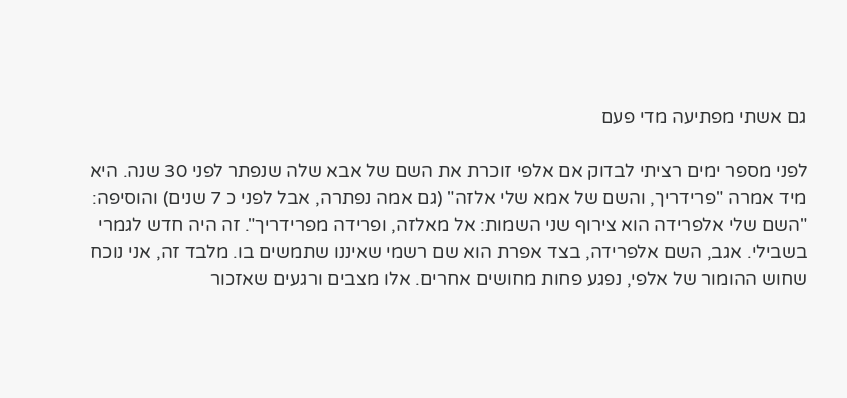גם אשתי מפתיעה מדי פעם

לפני מספר ימים רציתי לבדוק אם אלפי זוכרת את השם של אבא שלה שנפתר לפני 30 שנה. היא מיד אמרה "פרידריך, והשם של אמא שלי אלזה" (גם אמה נפתרה, אבל לפני כ 7 שנים) והוסיפה: "השם שלי אלפרידה הוא צירוף שני השמות: אל מאלזה, ופרידה מפרידריך". זה היה חדש לגמרי בשבילי. אגב, השם אלפרידה, בצד אפרת הוא שם רשמי שאיננו שתמשים בו. מלבד זה, אני נוכח שחוש ההומור של אלפי, נפגע פחות מחושים אחרים. אלו מצבים ורגעים שאזכור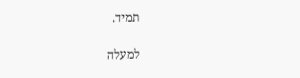תמיד.

למעלה